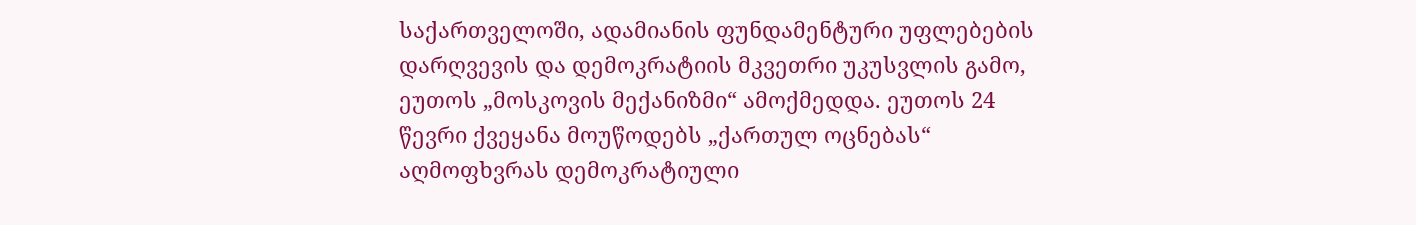საქართველოში, ადამიანის ფუნდამენტური უფლებების დარღვევის და დემოკრატიის მკვეთრი უკუსვლის გამო, ეუთოს „მოსკოვის მექანიზმი“ ამოქმედდა. ეუთოს 24 წევრი ქვეყანა მოუწოდებს „ქართულ ოცნებას“ აღმოფხვრას დემოკრატიული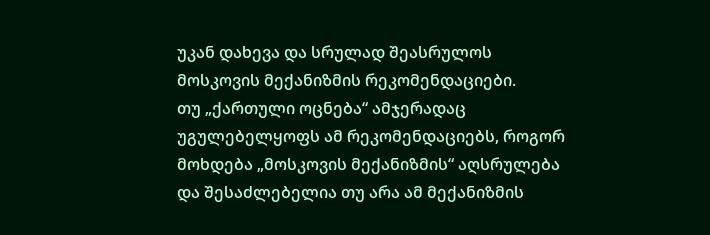უკან დახევა და სრულად შეასრულოს მოსკოვის მექანიზმის რეკომენდაციები.
თუ „ქართული ოცნება“ ამჯერადაც უგულებელყოფს ამ რეკომენდაციებს, როგორ მოხდება „მოსკოვის მექანიზმის“ აღსრულება და შესაძლებელია თუ არა ამ მექანიზმის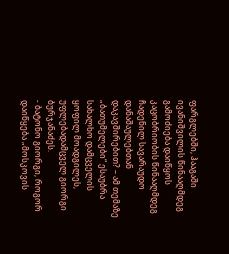ფარგლებში, ჰააგაში ივანიშვილის წინააღმდეგ გამოძიება დაიწყოს კაცობრიობის წინააღმდეგ ჩადენილ სავარაუდო დანაშაულებთან დაკავშირებით? – ამ თემაზე „ბათუმელები“ ესაუბრა სახალხო დამცველის ყოფილ მოადგილეს, უფლებადამცველ გიორგი ბურჯანაძეს.
- ბატონო გიორგი, როგორ დაიწყება „მოსკოვის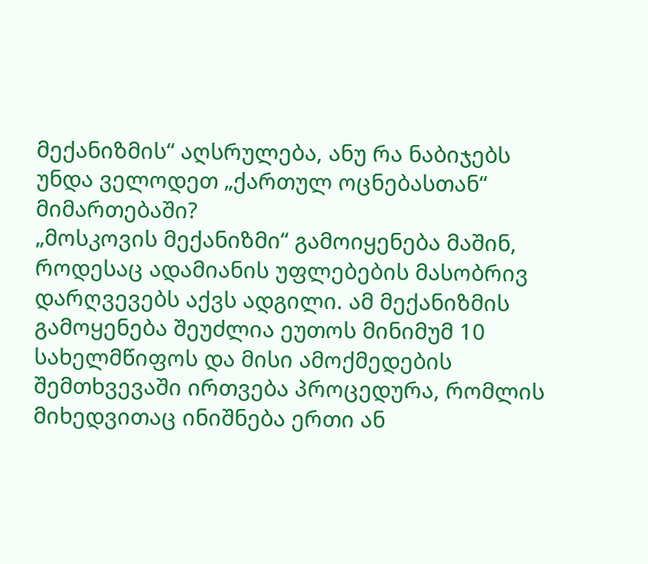მექანიზმის“ აღსრულება, ანუ რა ნაბიჯებს უნდა ველოდეთ „ქართულ ოცნებასთან“ მიმართებაში?
„მოსკოვის მექანიზმი“ გამოიყენება მაშინ, როდესაც ადამიანის უფლებების მასობრივ დარღვევებს აქვს ადგილი. ამ მექანიზმის გამოყენება შეუძლია ეუთოს მინიმუმ 10 სახელმწიფოს და მისი ამოქმედების შემთხვევაში ირთვება პროცედურა, რომლის მიხედვითაც ინიშნება ერთი ან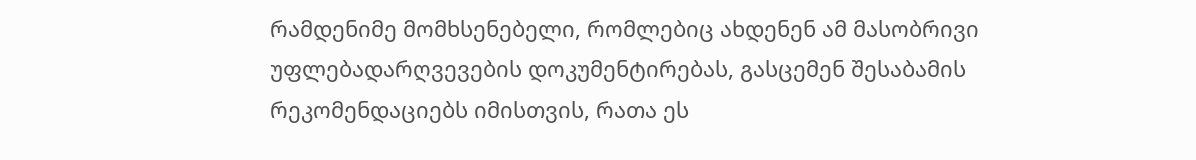რამდენიმე მომხსენებელი, რომლებიც ახდენენ ამ მასობრივი უფლებადარღვევების დოკუმენტირებას, გასცემენ შესაბამის რეკომენდაციებს იმისთვის, რათა ეს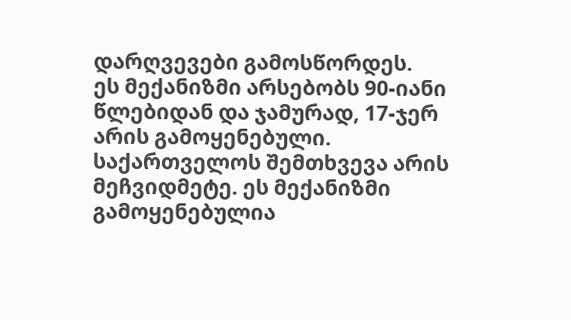დარღვევები გამოსწორდეს.
ეს მექანიზმი არსებობს 90-იანი წლებიდან და ჯამურად, 17-ჯერ არის გამოყენებული. საქართველოს შემთხვევა არის მეჩვიდმეტე. ეს მექანიზმი გამოყენებულია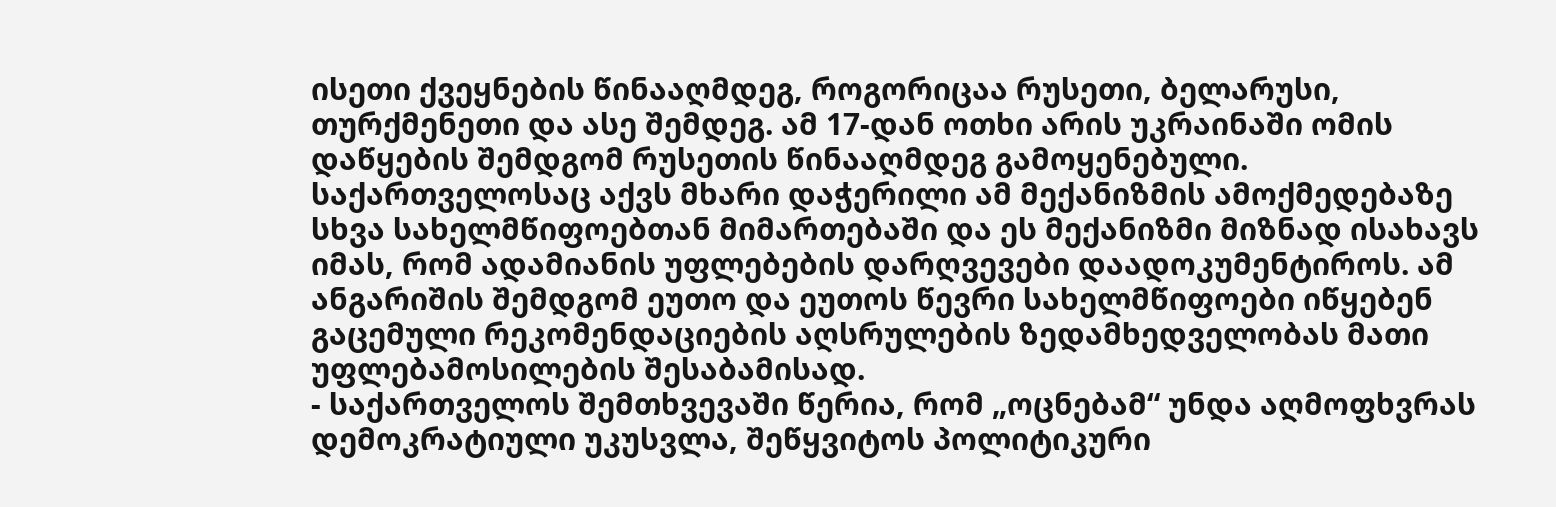ისეთი ქვეყნების წინააღმდეგ, როგორიცაა რუსეთი, ბელარუსი, თურქმენეთი და ასე შემდეგ. ამ 17-დან ოთხი არის უკრაინაში ომის დაწყების შემდგომ რუსეთის წინააღმდეგ გამოყენებული.
საქართველოსაც აქვს მხარი დაჭერილი ამ მექანიზმის ამოქმედებაზე სხვა სახელმწიფოებთან მიმართებაში და ეს მექანიზმი მიზნად ისახავს იმას, რომ ადამიანის უფლებების დარღვევები დაადოკუმენტიროს. ამ ანგარიშის შემდგომ ეუთო და ეუთოს წევრი სახელმწიფოები იწყებენ გაცემული რეკომენდაციების აღსრულების ზედამხედველობას მათი უფლებამოსილების შესაბამისად.
- საქართველოს შემთხვევაში წერია, რომ „ოცნებამ“ უნდა აღმოფხვრას დემოკრატიული უკუსვლა, შეწყვიტოს პოლიტიკური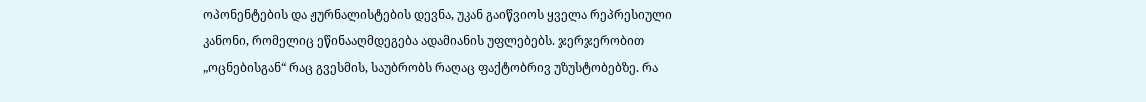ოპონენტების და ჟურნალისტების დევნა, უკან გაიწვიოს ყველა რეპრესიული კანონი, რომელიც ეწინააღმდეგება ადამიანის უფლებებს. ჯერჯერობით „ოცნებისგან“ რაც გვესმის, საუბრობს რაღაც ფაქტობრივ უზუსტობებზე. რა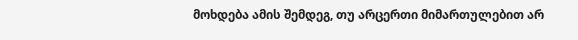მოხდება ამის შემდეგ, თუ არცერთი მიმართულებით არ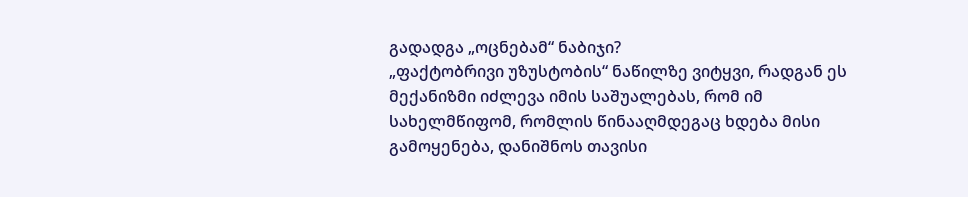გადადგა „ოცნებამ“ ნაბიჯი?
„ფაქტობრივი უზუსტობის“ ნაწილზე ვიტყვი, რადგან ეს მექანიზმი იძლევა იმის საშუალებას, რომ იმ სახელმწიფომ, რომლის წინააღმდეგაც ხდება მისი გამოყენება, დანიშნოს თავისი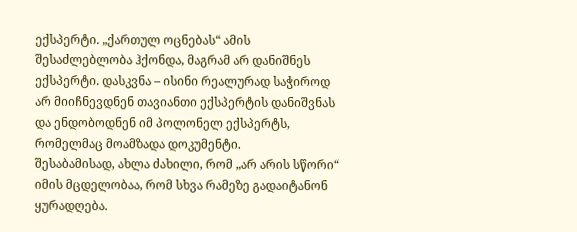ექსპერტი. „ქართულ ოცნებას“ ამის შესაძლებლობა ჰქონდა, მაგრამ არ დანიშნეს ექსპერტი. დასკვნა – ისინი რეალურად საჭიროდ არ მიიჩნევდნენ თავიანთი ექსპერტის დანიშვნას და ენდობოდნენ იმ პოლონელ ექსპერტს, რომელმაც მოამზადა დოკუმენტი.
შესაბამისად, ახლა ძახილი, რომ „არ არის სწორი“ იმის მცდელობაა, რომ სხვა რამეზე გადაიტანონ ყურადღება.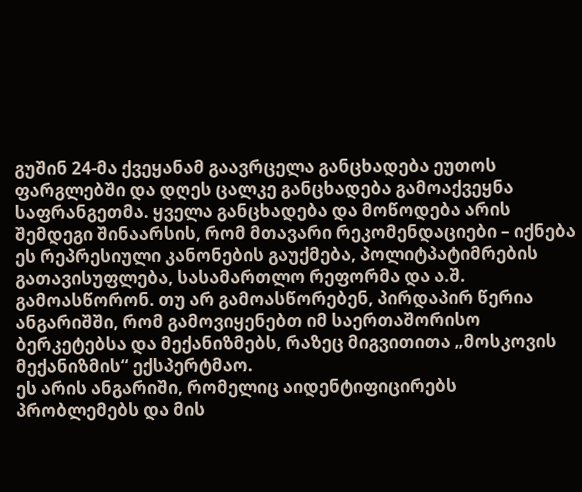გუშინ 24-მა ქვეყანამ გაავრცელა განცხადება ეუთოს ფარგლებში და დღეს ცალკე განცხადება გამოაქვეყნა საფრანგეთმა. ყველა განცხადება და მოწოდება არის შემდეგი შინაარსის, რომ მთავარი რეკომენდაციები – იქნება ეს რეპრესიული კანონების გაუქმება, პოლიტპატიმრების გათავისუფლება, სასამართლო რეფორმა და ა.შ. გამოასწორონ. თუ არ გამოასწორებენ, პირდაპირ წერია ანგარიშში, რომ გამოვიყენებთ იმ საერთაშორისო ბერკეტებსა და მექანიზმებს, რაზეც მიგვითითა „მოსკოვის მექანიზმის“ ექსპერტმაო.
ეს არის ანგარიში, რომელიც აიდენტიფიცირებს პრობლემებს და მის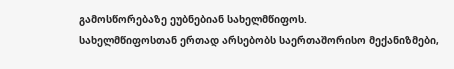გამოსწორებაზე ეუბნებიან სახელმწიფოს.
სახელმწიფოსთან ერთად არსებობს საერთაშორისო მექანიზმები,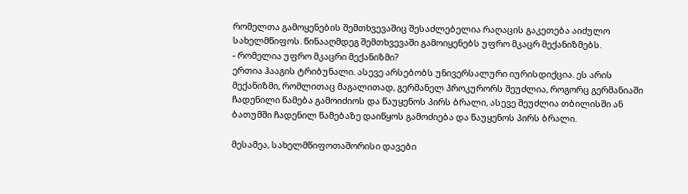რომელთა გამოყენების შემთხვევაშიც შესაძლებელია რაღაცის გაკეთება აიძულო სახელმწიფოს. წინააღმდეგ შემთხვევაში გამოიყენებს უფრო მკაცრ მექანიზმებს.
- რომელია უფრო მკაცრი მექანიზმი?
ერთია ჰააგის ტრიბუნალი. ასევე არსებობს უნივერსალური იურისდიქცია. ეს არის მექანიზმი, რომლითაც მაგალითად, გერმანელ პროკურორს შეუძლია, როგორც გერმანიაში ჩადენილი წამება გამოიძიოს და წაუყენოს პირს ბრალი, ასევე შეუძლია თბილისში ან ბათუმში ჩადენილ წამებაზე დაიწყოს გამოძიება და წაუყენოს პირს ბრალი.

მესამეა, სახელმწიფოთაშორისი დავები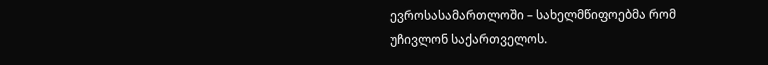ევროსასამართლოში – სახელმწიფოებმა რომ უჩივლონ საქართველოს.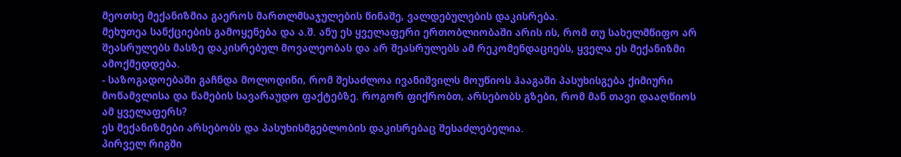მეოთხე მექანიზმია გაეროს მართლმსაჯულების წინაშე, ვალდებულების დაკისრება.
მეხუთეა სანქციების გამოყენება და ა.შ. ანუ ეს ყველაფერი ერთობლიობაში არის ის, რომ თუ სახელმწიფო არ შეასრულებს მასზე დაკისრებულ მოვალეობას და არ შეასრულებს ამ რეკომენდაციებს, ყველა ეს მექანიზმი ამოქმედდება.
- საზოგადოებაში გაჩნდა მოლოდინი, რომ შესაძლოა ივანიშვილს მოუწიოს ჰააგაში პასუხისგება ქიმიური მოწამვლისა და წამების სავარაუდო ფაქტებზე. როგორ ფიქრობთ, არსებობს გზები, რომ მან თავი დააღწიოს ამ ყველაფერს?
ეს მექანიზმები არსებობს და პასუხისმგებლობის დაკისრებაც შესაძლებელია.
პირველ რიგში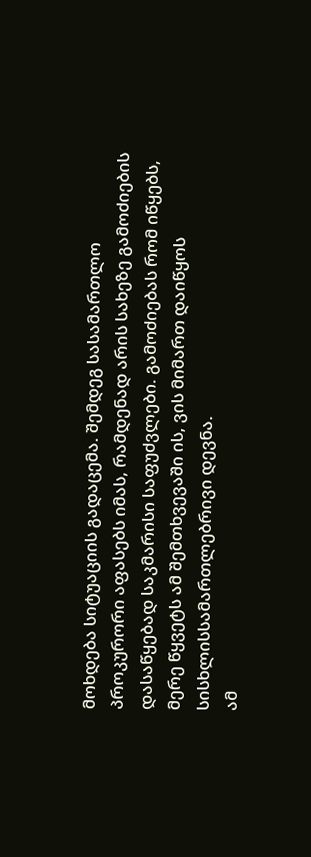მოხდება სიტუაციის გადაცემა. შემდეგ სასამართლო პროკურორი აფასებს იმას, რამდენად არის სახეზე გამოძიების დასაწყებად საკმარისი საფუძვლები. გამოძიებას რომ იწყებს, მერე წყვეტს ამ შემთხვევაში ის, ვის მიმართ დაიწყოს სისხლისსამართლებრივი დევნა.
ამ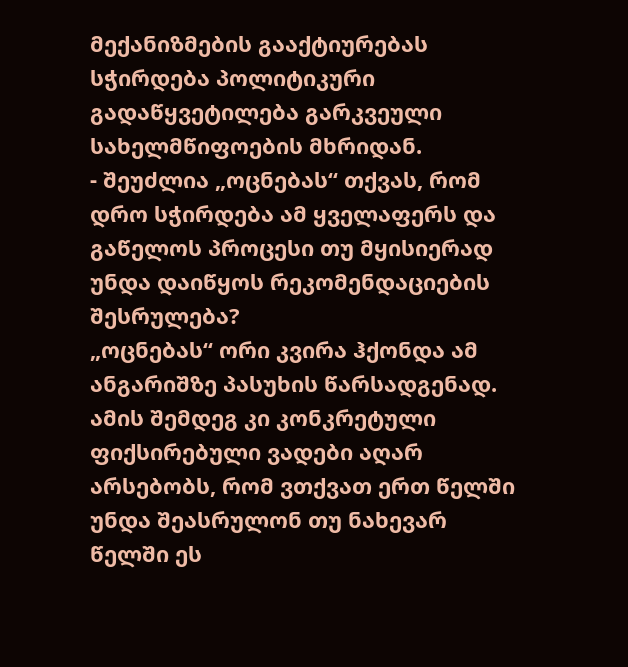მექანიზმების გააქტიურებას სჭირდება პოლიტიკური გადაწყვეტილება გარკვეული სახელმწიფოების მხრიდან.
- შეუძლია „ოცნებას“ თქვას, რომ დრო სჭირდება ამ ყველაფერს და გაწელოს პროცესი თუ მყისიერად უნდა დაიწყოს რეკომენდაციების შესრულება?
„ოცნებას“ ორი კვირა ჰქონდა ამ ანგარიშზე პასუხის წარსადგენად. ამის შემდეგ კი კონკრეტული ფიქსირებული ვადები აღარ არსებობს, რომ ვთქვათ ერთ წელში უნდა შეასრულონ თუ ნახევარ წელში ეს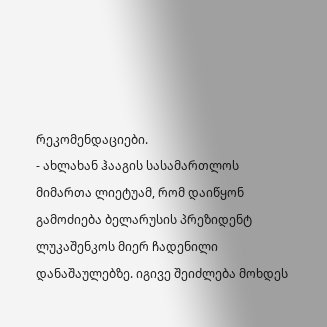რეკომენდაციები.
- ახლახან ჰააგის სასამართლოს მიმართა ლიეტუამ, რომ დაიწყონ გამოძიება ბელარუსის პრეზიდენტ ლუკაშენკოს მიერ ჩადენილი დანაშაულებზე. იგივე შეიძლება მოხდეს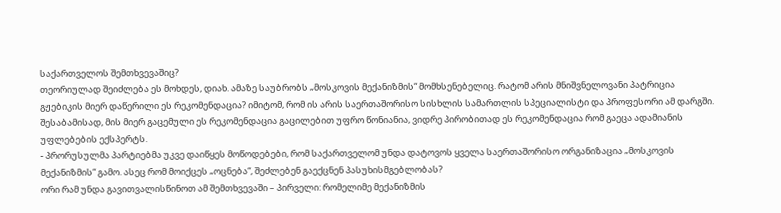საქართველოს შემთხვევაშიც?
თეორიულად შეიძლება ეს მოხდეს, დიახ. ამაზე საუბრობს „მოსკოვის მექანიზმის“ მომხსენებელიც. რატომ არის მნიშვნელოვანი პატრიცია გჟებიკის მიერ დაწერილი ეს რეკომენდაცია? იმიტომ, რომ ის არის საერთაშორისო სისხლის სამართლის სპეციალისტი და პროფესორი ამ დარგში. შესაბამისად, მის მიერ გაცემული ეს რეკომენდაცია გაცილებით უფრო წონიანია, ვიდრე პირობითად ეს რეკომენდაცია რომ გაეცა ადამიანის უფლებების ექსპერტს.
- პრორუსულმა პარტიებმა უკვე დაიწყეს მოწოდებები, რომ საქართველომ უნდა დატოვოს ყველა საერთაშორისო ორგანიზაცია „მოსკოვის მექანიზმის“ გამო. ასეც რომ მოიქცეს „ოცნება“, შეძლებენ გაექცნენ პასუხისმგებლობას?
ორი რამ უნდა გავითვალისწინოთ ამ შემთხვევაში – პირველი: რომელიმე მექანიზმის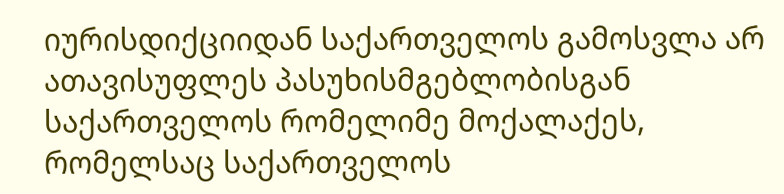იურისდიქციიდან საქართველოს გამოსვლა არ ათავისუფლეს პასუხისმგებლობისგან საქართველოს რომელიმე მოქალაქეს, რომელსაც საქართველოს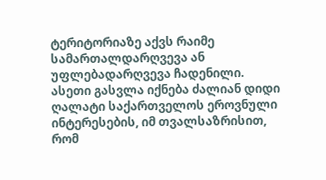ტერიტორიაზე აქვს რაიმე სამართალდარღვევა ან უფლებადარღვევა ჩადენილი.
ასეთი გასვლა იქნება ძალიან დიდი ღალატი საქართველოს ეროვნული ინტერესების, იმ თვალსაზრისით, რომ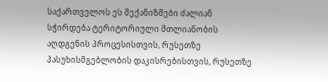საქართველოს ეს მექანიზმები ძალიან სჭირდება ტერიტორიული მთლიანობის აღდგენის პროცესისთვის, რუსეთზე პასუხისმგებლობის დაკისრებისთვის, რუსეთზე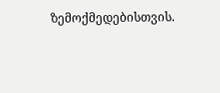ზემოქმედებისთვის.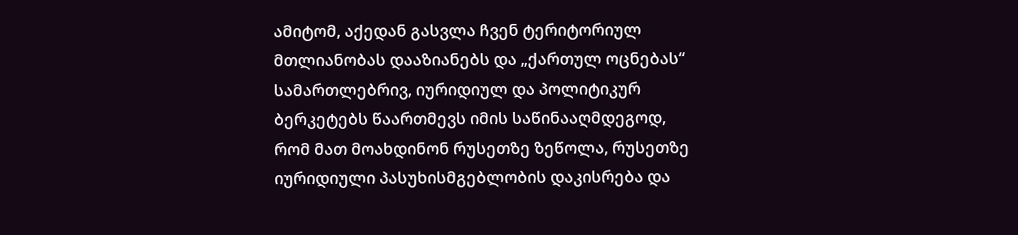ამიტომ, აქედან გასვლა ჩვენ ტერიტორიულ მთლიანობას დააზიანებს და „ქართულ ოცნებას“ სამართლებრივ, იურიდიულ და პოლიტიკურ ბერკეტებს წაართმევს იმის საწინააღმდეგოდ, რომ მათ მოახდინონ რუსეთზე ზეწოლა, რუსეთზე იურიდიული პასუხისმგებლობის დაკისრება და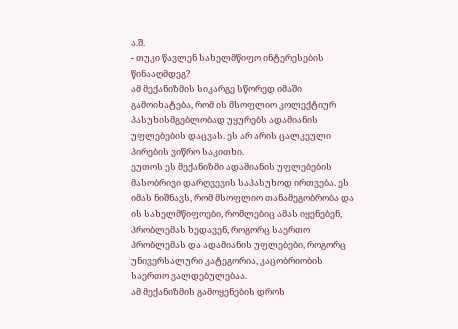ა.შ.
- თუკი წავლენ სახელმწიფო ინტერესების წინააღმდეგ?
ამ მექანიზმის სიკარგე სწორედ იმაში გამოიხატება, რომ ის მსოფლიო კოლექტიურ პასუხისმგებლობად უყურებს ადამიანის უფლებების დაცვას. ეს არ არის ცალკეული პირების ვიწრო საკითხი.
ეუთოს ეს მექანიზმი ადამიანის უფლებების მასობრივი დარღვევის საპასუხოდ ირთვება. ეს იმას ნიშნავს, რომ მსოფლიო თანამეგობრობა და ის სახელმწიფოები, რომლებიც ამას იყენებენ, პრობლემას ხედავენ, როგორც საერთო პრობლემას და ადამიანის უფლებები, როგორც უნივერსალური კატეგორია, კაცობრიობის საერთო ვალდებულებაა.
ამ მექანიზმის გამოყენების დროს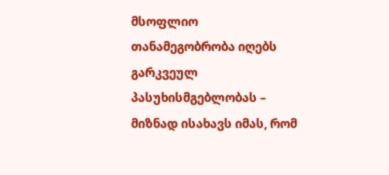მსოფლიო თანამეგობრობა იღებს გარკვეულ პასუხისმგებლობას – მიზნად ისახავს იმას, რომ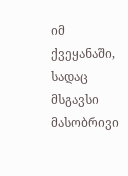იმ ქვეყანაში, სადაც მსგავსი მასობრივი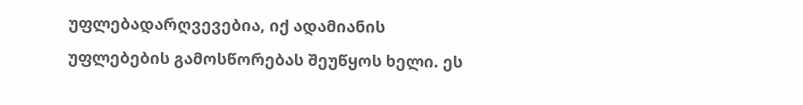უფლებადარღვევებია, იქ ადამიანის უფლებების გამოსწორებას შეუწყოს ხელი. ეს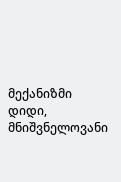მექანიზმი დიდი, მნიშვნელოვანი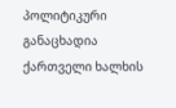პოლიტიკური განაცხადია ქართველი ხალხის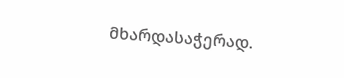მხარდასაჭერად.